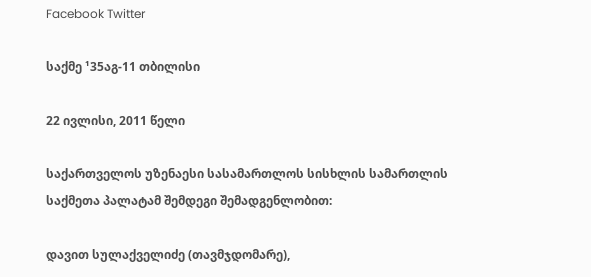Facebook Twitter

საქმე ¹35აგ-11 თბილისი

22 ივლისი, 2011 წელი

საქართველოს უზენაესი სასამართლოს სისხლის სამართლის საქმეთა პალატამ შემდეგი შემადგენლობით:

დავით სულაქველიძე (თავმჯდომარე),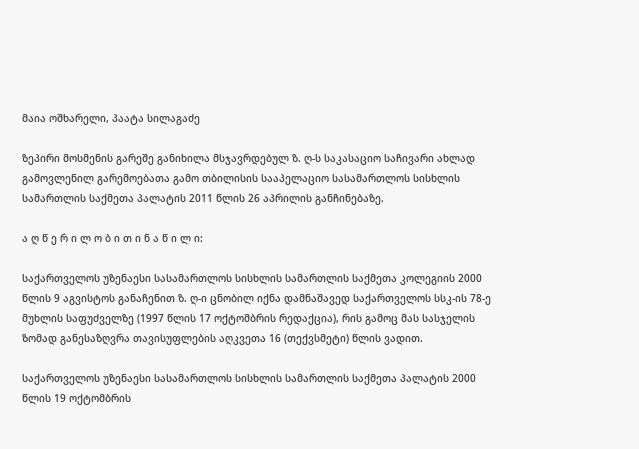მაია ოშხარელი, პაატა სილაგაძე

ზეპირი მოსმენის გარეშე განიხილა მსჯავრდებულ ზ. ღ-ს საკასაციო საჩივარი ახლად გამოვლენილ გარემოებათა გამო თბილისის სააპელაციო სასამართლოს სისხლის სამართლის საქმეთა პალატის 2011 წლის 26 აპრილის განჩინებაზე.

ა ღ წ ე რ ი ლ ო ბ ი თ ი ნ ა წ ი ლ ი:

საქართველოს უზენაესი სასამართლოს სისხლის სამართლის საქმეთა კოლეგიის 2000 წლის 9 აგვისტოს განაჩენით ზ. ღ-ი ცნობილ იქნა დამნაშავედ საქართველოს სსკ-ის 78-ე მუხლის საფუძველზე (1997 წლის 17 ოქტომბრის რედაქცია), რის გამოც მას სასჯელის ზომად განესაზღვრა თავისუფლების აღკვეთა 16 (თექვსმეტი) წლის ვადით.

საქართველოს უზენაესი სასამართლოს სისხლის სამართლის საქმეთა პალატის 2000 წლის 19 ოქტომბრის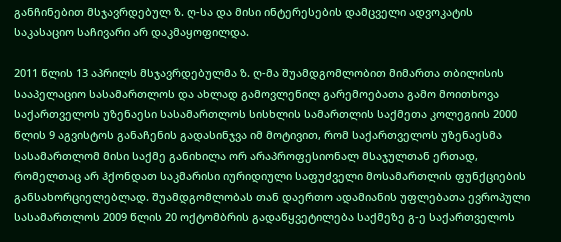განჩინებით მსჯავრდებულ ზ. ღ-სა და მისი ინტერესების დამცველი ადვოკატის საკასაციო საჩივარი არ დაკმაყოფილდა.

2011 წლის 13 აპრილს მსჯავრდებულმა ზ. ღ-მა შუამდგომლობით მიმართა თბილისის სააპელაციო სასამართლოს და ახლად გამოვლენილ გარემოებათა გამო მოითხოვა საქართველოს უზენაესი სასამართლოს სისხლის სამართლის საქმეთა კოლეგიის 2000 წლის 9 აგვისტოს განაჩენის გადასინჯვა იმ მოტივით, რომ საქართველოს უზენაესმა სასამართლომ მისი საქმე განიხილა ორ არაპროფესიონალ მსაჯულთან ერთად, რომელთაც არ ჰქონდათ საკმარისი იურიდიული საფუძველი მოსამართლის ფუნქციების განსახორციელებლად. შუამდგომლობას თან დაერთო ადამიანის უფლებათა ევროპული სასამართლოს 2009 წლის 20 ოქტომბრის გადაწყვეტილება საქმეზე გ-ე საქართველოს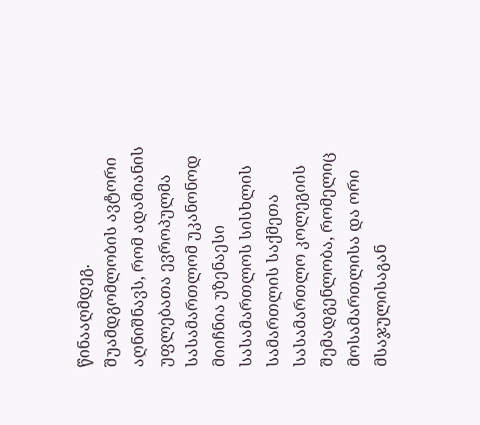წინააღმდეგ. შუამდგომლობის ავტორი აღნიშნავს, რომ ადამიანის უფლებათა ევროპულმა სასამართლომ უკანონოდ მიიჩნია უზენაესი სასამართლოს სისხლის სამართლის საქმეთა სასამართლო კოლეგიის შემადგენლობა, რომელიც მოსამართლისა და ორი მსაჯულისაგან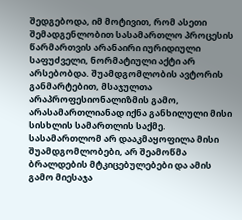შედგებოდა, იმ მოტივით, რომ ასეთი შემადგენლობით სასამართლო პროცესის წარმართვის არანაირი იურიდიული საფუძველი, ნორმატიული აქტი არ არსებობდა. შუამდგომლობის ავტორის განმარტებით, მსაჯულთა არაპროფესიონალიზმის გამო, არასამართლიანად იქნა განხილული მისი სისხლის სამართლის საქმე. სასამართლომ არ დააკმაყოფილა მისი შუამდგომლობები, არ შეამოწმა ბრალდების მტკიცებულებები და ამის გამო მიესაჯა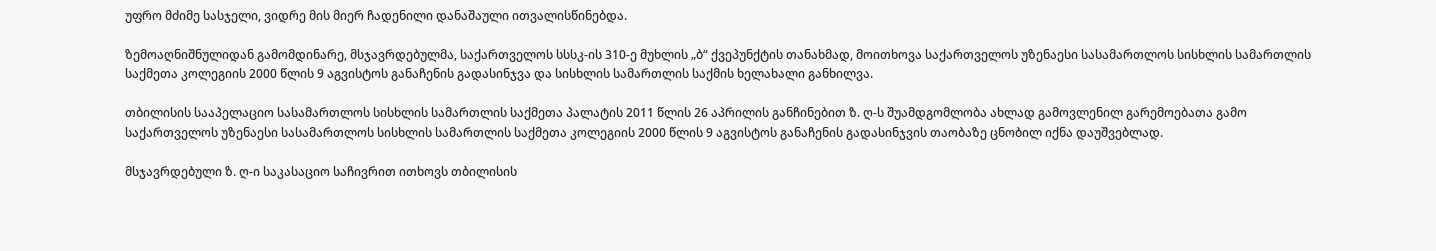უფრო მძიმე სასჯელი, ვიდრე მის მიერ ჩადენილი დანაშაული ითვალისწინებდა.

ზემოაღნიშნულიდან გამომდინარე, მსჯავრდებულმა, საქართველოს სსსკ-ის 310-ე მუხლის „ბ“ ქვეპუნქტის თანახმად, მოითხოვა საქართველოს უზენაესი სასამართლოს სისხლის სამართლის საქმეთა კოლეგიის 2000 წლის 9 აგვისტოს განაჩენის გადასინჯვა და სისხლის სამართლის საქმის ხელახალი განხილვა.

თბილისის სააპელაციო სასამართლოს სისხლის სამართლის საქმეთა პალატის 2011 წლის 26 აპრილის განჩინებით ზ. ღ-ს შუამდგომლობა ახლად გამოვლენილ გარემოებათა გამო საქართველოს უზენაესი სასამართლოს სისხლის სამართლის საქმეთა კოლეგიის 2000 წლის 9 აგვისტოს განაჩენის გადასინჯვის თაობაზე ცნობილ იქნა დაუშვებლად.

მსჯავრდებული ზ. ღ-ი საკასაციო საჩივრით ითხოვს თბილისის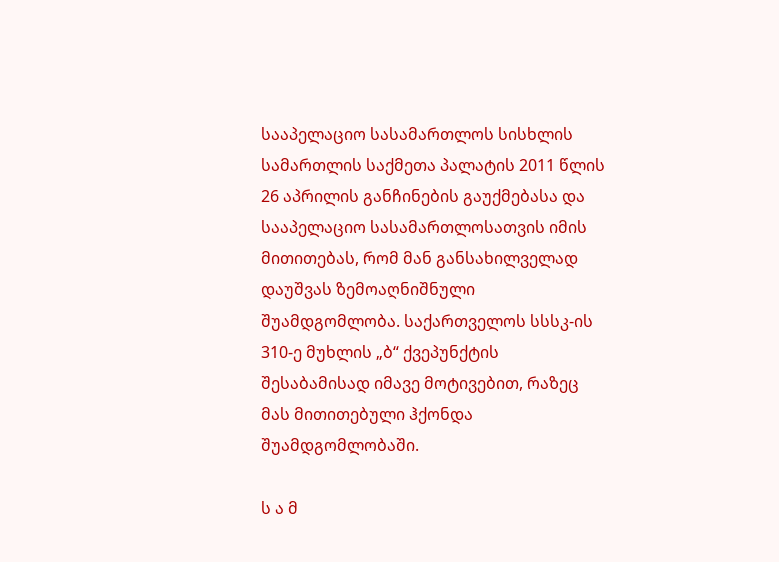სააპელაციო სასამართლოს სისხლის სამართლის საქმეთა პალატის 2011 წლის 26 აპრილის განჩინების გაუქმებასა და სააპელაციო სასამართლოსათვის იმის მითითებას, რომ მან განსახილველად დაუშვას ზემოაღნიშნული შუამდგომლობა. საქართველოს სსსკ-ის 310-ე მუხლის „ბ“ ქვეპუნქტის შესაბამისად იმავე მოტივებით, რაზეც მას მითითებული ჰქონდა შუამდგომლობაში.

ს ა მ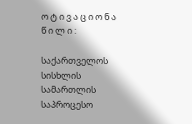ო ტ ი ვ ა ც ი ო ნ ა წ ი ლ ი :

საქართველოს სისხლის სამართლის საპროცესო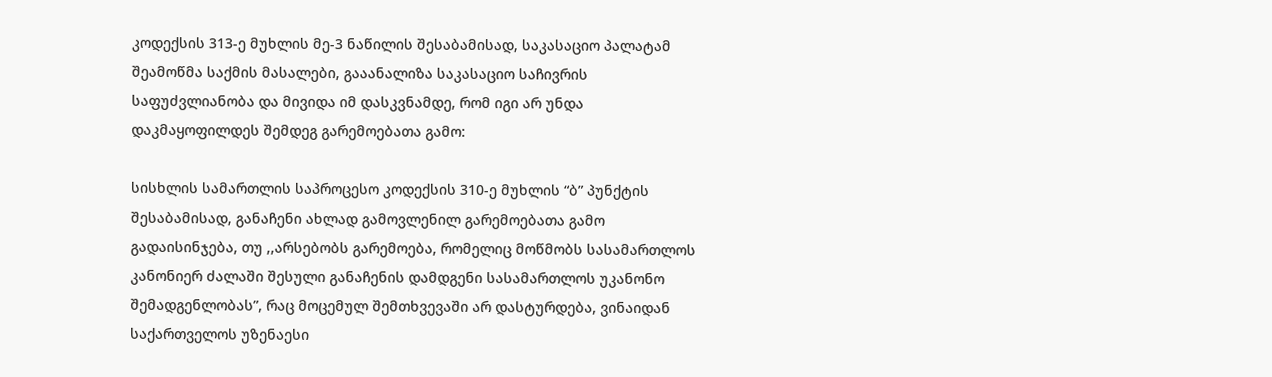კოდექსის 313-ე მუხლის მე-3 ნაწილის შესაბამისად, საკასაციო პალატამ შეამოწმა საქმის მასალები, გააანალიზა საკასაციო საჩივრის საფუძვლიანობა და მივიდა იმ დასკვნამდე, რომ იგი არ უნდა დაკმაყოფილდეს შემდეგ გარემოებათა გამო:

სისხლის სამართლის საპროცესო კოდექსის 310-ე მუხლის “ბ” პუნქტის შესაბამისად, განაჩენი ახლად გამოვლენილ გარემოებათა გამო გადაისინჯება, თუ ,,არსებობს გარემოება, რომელიც მოწმობს სასამართლოს კანონიერ ძალაში შესული განაჩენის დამდგენი სასამართლოს უკანონო შემადგენლობას”, რაც მოცემულ შემთხვევაში არ დასტურდება, ვინაიდან საქართველოს უზენაესი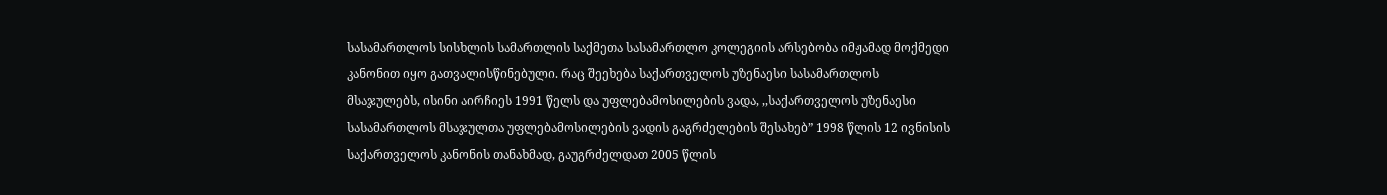სასამართლოს სისხლის სამართლის საქმეთა სასამართლო კოლეგიის არსებობა იმჟამად მოქმედი კანონით იყო გათვალისწინებული. რაც შეეხება საქართველოს უზენაესი სასამართლოს მსაჯულებს, ისინი აირჩიეს 1991 წელს და უფლებამოსილების ვადა, ,,საქართველოს უზენაესი სასამართლოს მსაჯულთა უფლებამოსილების ვადის გაგრძელების შესახებ” 1998 წლის 12 ივნისის საქართველოს კანონის თანახმად, გაუგრძელდათ 2005 წლის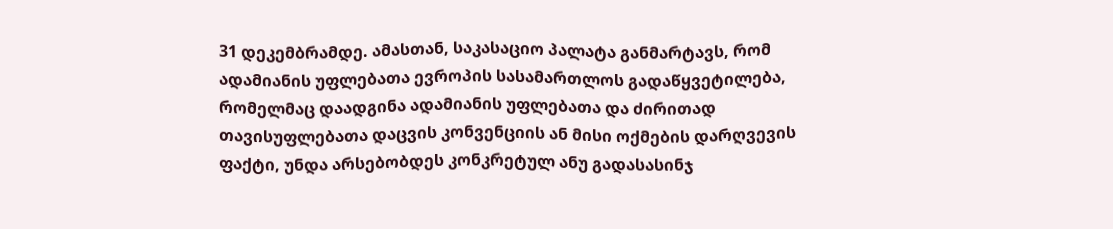31 დეკემბრამდე. ამასთან, საკასაციო პალატა განმარტავს, რომ ადამიანის უფლებათა ევროპის სასამართლოს გადაწყვეტილება, რომელმაც დაადგინა ადამიანის უფლებათა და ძირითად თავისუფლებათა დაცვის კონვენციის ან მისი ოქმების დარღვევის ფაქტი, უნდა არსებობდეს კონკრეტულ ანუ გადასასინჯ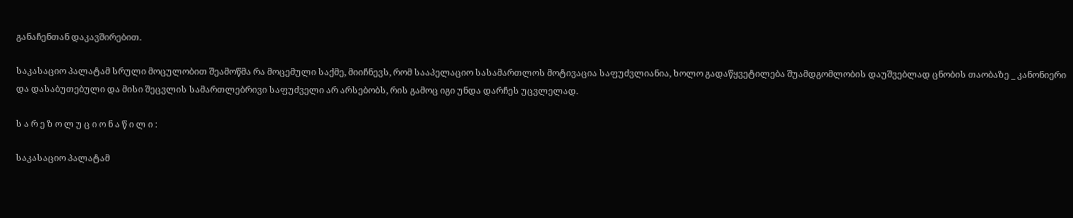განაჩენთან დაკავშირებით.

საკასაციო პალატამ სრული მოცულობით შეამოწმა რა მოცემული საქმე, მიიჩნევს, რომ სააპელაციო სასამართლოს მოტივაცია საფუძვლიანია, ხოლო გადაწყვეტილება შუამდგომლობის დაუშვებლად ცნობის თაობაზე _ კანონიერი და დასაბუთებული და მისი შეცვლის სამართლებრივი საფუძველი არ არსებობს, რის გამოც იგი უნდა დარჩეს უცვლელად.

ს ა რ ე ზ ო ლ უ ც ი ო ნ ა წ ი ლ ი :

საკასაციო პალატამ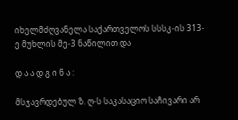იხელმძღვანელა საქართველოს სსსკ-ის 313-ე მუხლის მე-3 ნაწილით და

დ ა ა დ გ ი ნ ა :

მსჯავრდებულ ზ. ღ-ს საკასაციო საჩივარი არ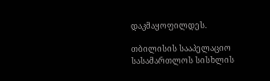დაკმაყოფილდეს.

თბილისის სააპელაციო სასამართლოს სისხლის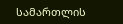სამართლის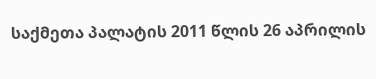საქმეთა პალატის 2011 წლის 26 აპრილის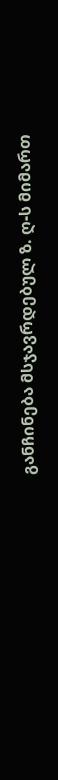განჩინება მსჯავრდებულ ზ. ღ-ს მიმართ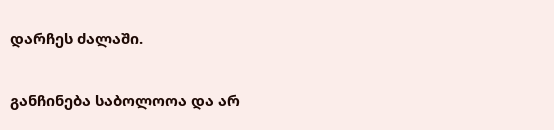დარჩეს ძალაში.

განჩინება საბოლოოა და არ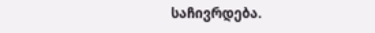საჩივრდება.